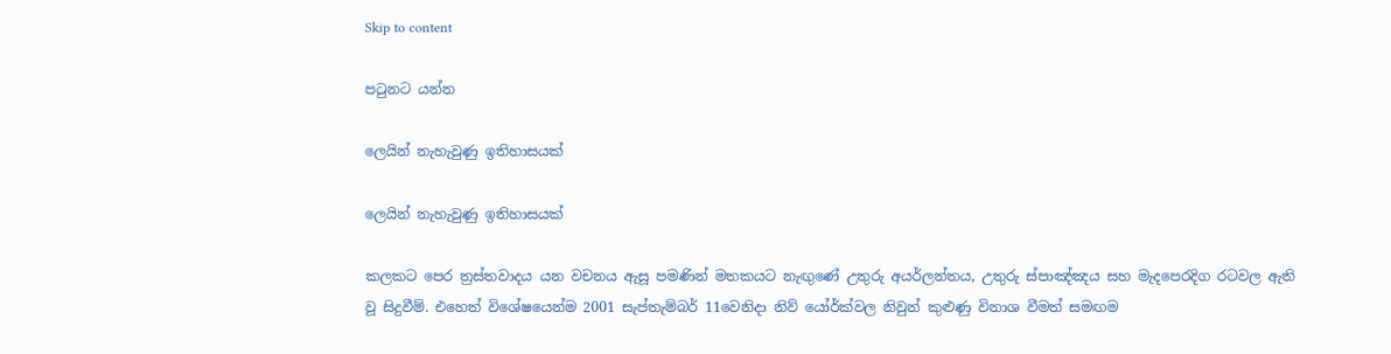Skip to content

පටුනට යන්න

ලෙයින් නැහැවුණු ඉතිහාසයක්

ලෙයින් නැහැවුණු ඉතිහාසයක්

කලකට පෙර ත්‍රස්තවාදය යන වචනය ඇසූ පමණින් මතකයට නැඟුණේ උතුරු අයර්ලන්තය, උතුරු ස්පාඤ්ඤය සහ මැදපෙරදිග රටවල ඇති වූ සිදුවීම්. එහෙත් විශේෂයෙන්ම 2001 සැප්තැම්බර් 11වෙනිදා නිව් යෝර්ක්වල නිවුන් කුළුණු විනාශ වීමත් සමඟම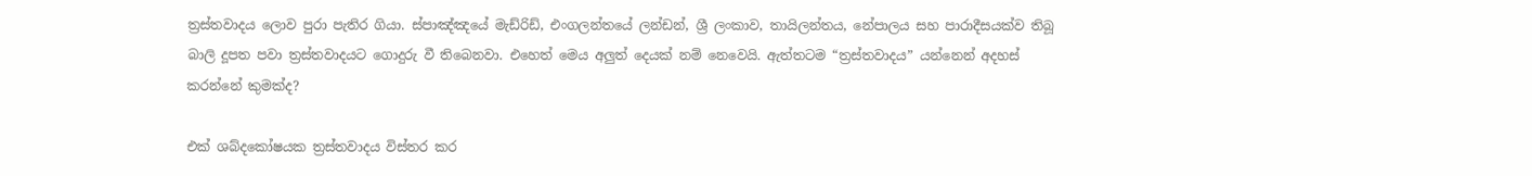ත්‍රස්තවාදය ලොව පුරා පැතිර ගියා. ස්පාඤ්ඤයේ මැඩ්රිඩ්, එංගලන්තයේ ලන්ඩන්, ශ්‍රී ලංකාව, තායිලන්තය, නේපාලය සහ පාරාදීසයක්ව තිබූ බාලි දූපත පවා ත්‍රස්තවාදයට ගොදුරු වී තිබෙනවා. එහෙත් මෙය අලුත් දෙයක් නම් නෙවෙයි. ඇත්තටම “ත්‍රස්තවාදය” යන්නෙන් අදහස් කරන්නේ කුමක්ද?

එක් ශබ්දකෝෂයක ත්‍රස්තවාදය විස්තර කර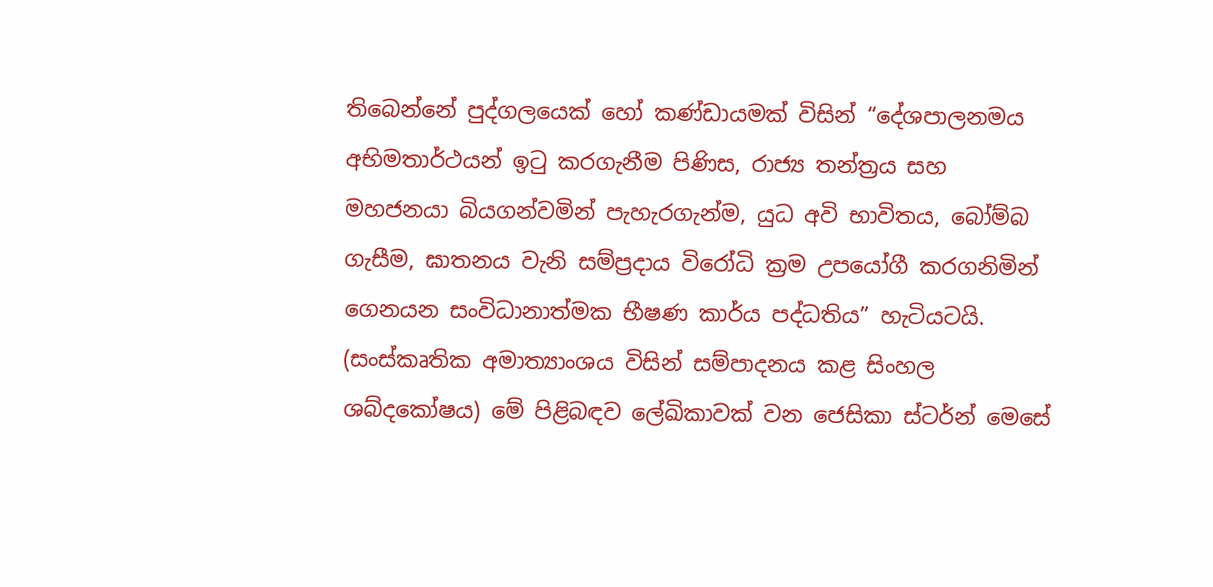තිබෙන්නේ පුද්ගලයෙක් හෝ කණ්ඩායමක් විසින් “දේශපාලනමය අභිමතාර්ථයන් ඉටු කරගැනීම පිණිස, රාජ්‍ය තන්ත්‍රය සහ මහජනයා බියගන්වමින් පැහැරගැන්ම, යුධ අවි භාවිතය, බෝම්බ ගැසීම, ඝාතනය වැනි සම්ප්‍රදාය විරෝධි ක්‍රම උපයෝගී කරගනිමින් ගෙනයන සංවිධානාත්මක භීෂණ කාර්ය පද්ධතිය” හැටියටයි. (සංස්කෘතික අමාත්‍යාංශය විසින් සම්පාදනය කළ සිංහල ශබ්දකෝෂය) මේ පිළිබඳව ලේඛිකාවක් වන ජෙසිකා ස්ටර්න් මෙසේ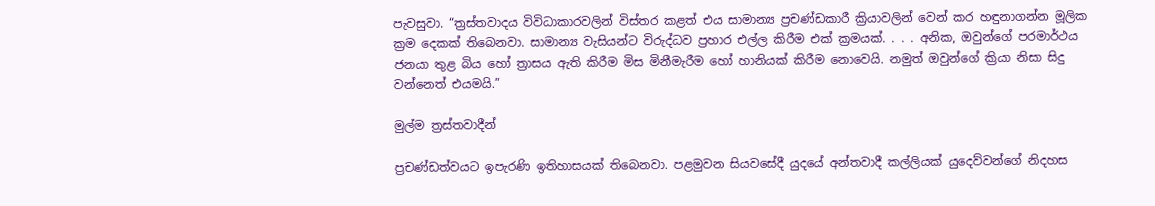පැවසුවා. “ත්‍රස්තවාදය විවිධාකාරවලින් විස්තර කළත් එය සාමාන්‍ය ප්‍රචණ්ඩකාරී ක්‍රියාවලින් වෙන් කර හඳුනාගන්න මූලික ක්‍රම දෙකක් තිබෙනවා. සාමාන්‍ය වැසියන්ට විරුද්ධව ප්‍රහාර එල්ල කිරීම එක් ක්‍රමයක්. . . . අනික, ඔවුන්ගේ පරමාර්ථය ජනයා තුළ බිය හෝ ත්‍රාසය ඇති කිරීම මිස මිනීමැරීම හෝ හානියක් කිරීම නොවෙයි. නමුත් ඔවුන්ගේ ක්‍රියා නිසා සිදු වන්නෙත් එයමයි.”

මුල්ම ත්‍රස්තවාදීන්

ප්‍රචණ්ඩත්වයට ඉපැරණි ඉතිහාසයක් තිබෙනවා. පළමුවන සියවසේදී යුදයේ අන්තවාදී කල්ලියක් යුදෙව්වන්ගේ නිදහස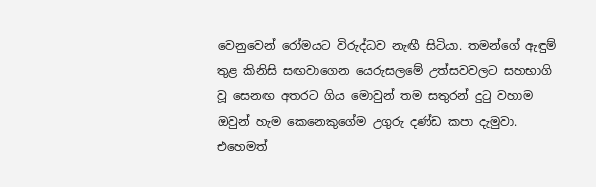වෙනුවෙන් රෝමයට විරුද්ධව නැඟී සිටියා. තමන්ගේ ඇඳුම් තුළ කිනිසි සඟවාගෙන යෙරුසලමේ උත්සවවලට සහභාගි වූ සෙනඟ අතරට ගිය මොවුන් තම සතුරන් දුටු වහාම ඔවුන් හැම කෙනෙකුගේම උගුරු දණ්ඩ කපා දැමුවා. එහෙමත්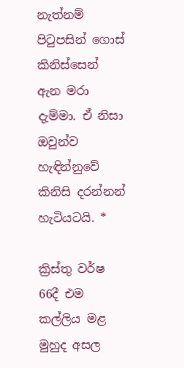නැත්නම් පිටුපසින් ගොස් කිනිස්සෙන් ඇන මරා දැම්මා. ඒ නිසා ඔවුන්ව හැඳින්නුවේ කිනිසි දරන්නන් හැටියටයි. *

ක්‍රිස්තු වර්ෂ 66දී එම කල්ලිය මළ මුහුද අසල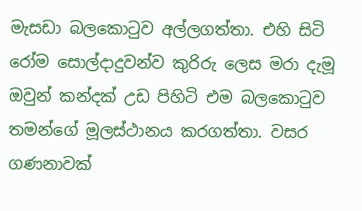මැසඩා බලකොටුව අල්ලගත්තා. එහි සිටි රෝම සොල්දාදුවන්ව කුරිරු ලෙස මරා දැමූ ඔවුන් කන්දක් උඩ පිහිටි එම බලකොටුව තමන්ගේ මූලස්ථානය කරගත්තා. වසර ගණනාවක්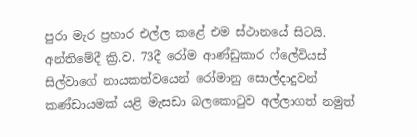පුරා මැර ප්‍රහාර එල්ල කළේ එම ස්ථානයේ සිටයි. අන්තිමේදී ක්‍රි.ව. 73දී රෝම ආණ්ඩුකාර ෆ්ලේවියස් සිල්වාගේ නායකත්වයෙන් රෝමානු සොල්දාදුවන් කණ්ඩායමක් යළි මැසඩා බලකොටුව අල්ලාගත් නමුත්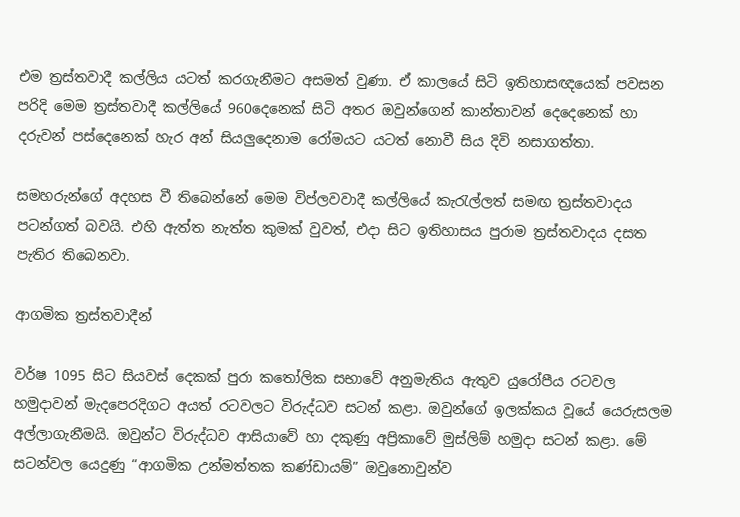එම ත්‍රස්තවාදී කල්ලිය යටත් කරගැනීමට අසමත් වුණා. ඒ කාලයේ සිටි ඉතිහාසඥයෙක් පවසන පරිදි මෙම ත්‍රස්තවාදී කල්ලියේ 960දෙනෙක් සිටි අතර ඔවුන්ගෙන් කාන්තාවන් දෙදෙනෙක් හා දරුවන් පස්දෙනෙක් හැර අන් සියලුදෙනාම රෝමයට යටත් නොවී සිය දිවි නසාගත්තා.

සමහරුන්ගේ අදහස වී තිබෙන්නේ මෙම විප්ලවවාදී කල්ලියේ කැරැල්ලත් සමඟ ත්‍රස්තවාදය පටන්ගත් බවයි. එහි ඇත්ත නැත්ත කුමක් වුවත්, එදා සිට ඉතිහාසය පුරාම ත්‍රස්තවාදය දසත පැතිර තිබෙනවා.

ආගමික ත්‍රස්තවාදීන්

වර්ෂ 1095 සිට සියවස් දෙකක් පුරා කතෝලික සභාවේ අනුමැතිය ඇතුව යුරෝපීය රටවල හමුදාවන් මැදපෙරදිගට අයත් රටවලට විරුද්ධව සටන් කළා. ඔවුන්ගේ ඉලක්කය වූයේ යෙරුසලම අල්ලාගැනීමයි. ඔවුන්ට විරුද්ධව ආසියාවේ හා දකුණු අප්‍රිකාවේ මුස්ලිම් හමුදා සටන් කළා. මේ සටන්වල යෙදුණු “ආගමික උන්මත්තක කණ්ඩායම්” ඔවුනොවුන්ව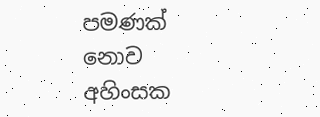පමණක් නොව අහිංසක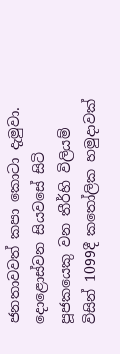ජනතාවවත් කපා කොටා දැමුවා. දොළොස්වන සියවසේ සිටි පූජකයෙකු වන තීර්හි විලියම් විසින් 1099දී කතෝලික හමුදාවක්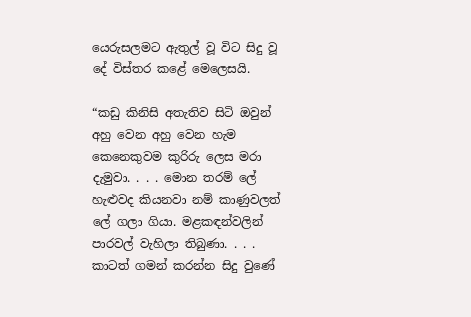යෙරුසලමට ඇතුල් වූ විට සිදු වූ දේ විස්තර කළේ මෙලෙසයි.

“කඩු කිනිසි අතැතිව සිටි ඔවුන් අහු වෙන අහු වෙන හැම කෙනෙකුවම කුරිරු ලෙස මරා දැමුවා. . . . මොන තරම් ලේ හැළුවද කියනවා නම් කාණුවලත් ලේ ගලා ගියා. මළකඳන්වලින් පාරවල් වැහිලා තිබුණා. . . . කාටත් ගමන් කරන්න සිදු වුණේ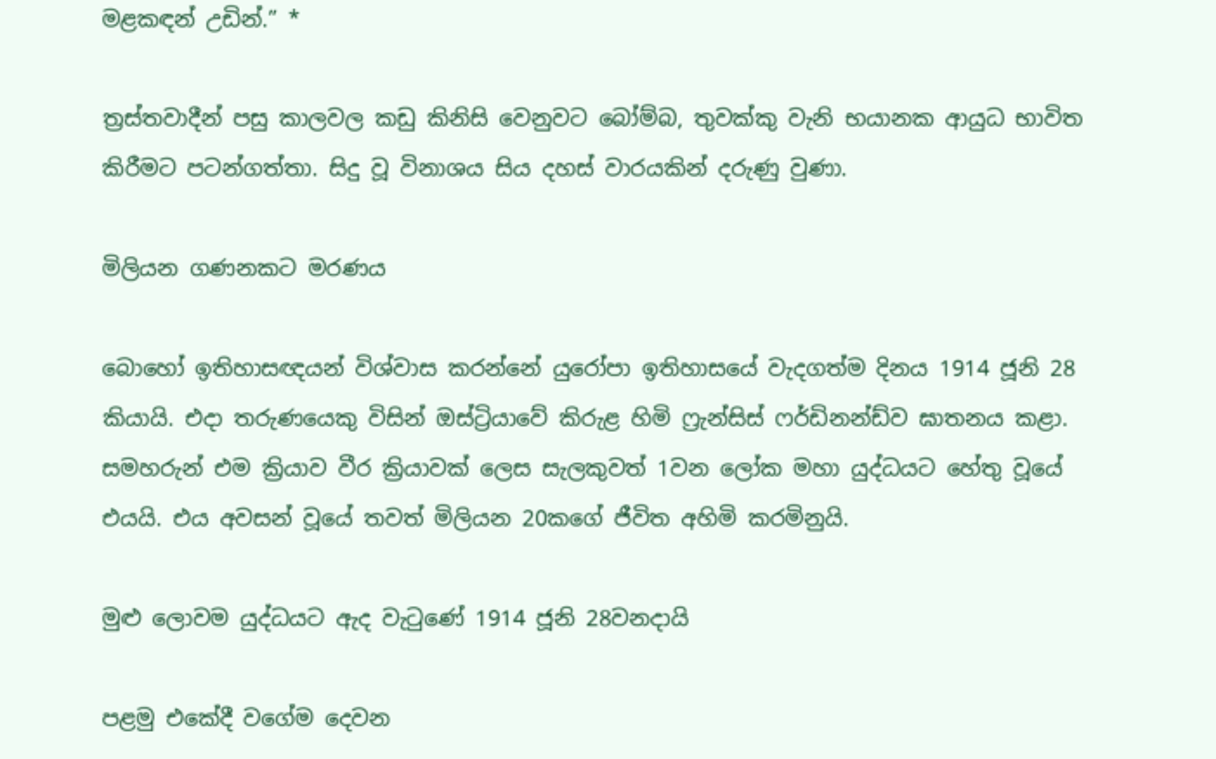මළකඳන් උඩින්.” *

ත්‍රස්තවාදීන් පසු කාලවල කඩු කිනිසි වෙනුවට බෝම්බ, තුවක්කු වැනි භයානක ආයුධ භාවිත කිරීමට පටන්ගත්තා. සිදු වූ විනාශය සිය දහස් වාරයකින් දරුණු වුණා.

මිලියන ගණනකට මරණය

බොහෝ ඉතිහාසඥයන් විශ්වාස කරන්නේ යුරෝපා ඉතිහාසයේ වැදගත්ම දිනය 1914 ජූනි 28 කියායි. එදා තරුණයෙකු විසින් ඔස්ට්‍රියාවේ කිරුළ හිමි ෆ්‍රැන්සිස් ෆර්ඩිනන්ඩ්ව ඝාතනය කළා. සමහරුන් එම ක්‍රියාව වීර ක්‍රියාවක් ලෙස සැලකුවත් 1වන ලෝක මහා යුද්ධයට හේතු වූයේ එයයි. එය අවසන් වූයේ තවත් මිලියන 20කගේ ජීවිත අහිමි කරමිනුයි.

මුළු ලොවම යුද්ධයට ඇද වැටුණේ 1914 ජූනි 28වනදායි

පළමු එකේදී වගේම දෙවන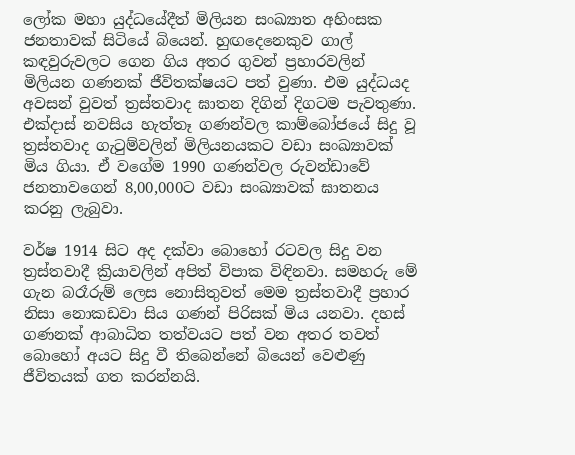ලෝක මහා යුද්ධයේදීත් මිලියන සංඛ්‍යාත අහිංසක ජනතාවක් සිටියේ බියෙන්. හුඟදෙනෙකුව ගාල් කඳවුරුවලට ගෙන ගිය අතර ගුවන් ප්‍රහාරවලින් මිලියන ගණනක් ජීවිතක්ෂයට පත් වුණා. එම යුද්ධයද අවසන් වුවත් ත්‍රස්තවාද ඝාතන දිගින් දිගටම පැවතුණා. එක්දාස් නවසිය හැත්තෑ ගණන්වල කාම්බෝජයේ සිදු වූ ත්‍රස්තවාද ගැටුම්වලින් මිලියනයකට වඩා සංඛ්‍යාවක් මිය ගියා. ඒ වගේම 1990 ගණන්වල රුවන්ඩාවේ ජනතාවගෙන් 8,00,000ට වඩා සංඛ්‍යාවක් ඝාතනය කරනු ලැබුවා.

වර්ෂ 1914 සිට අද දක්වා බොහෝ රටවල සිදු වන ත්‍රස්තවාදී ක්‍රියාවලින් අපිත් විපාක විඳිනවා. සමහරු මේ ගැන බරෑරුම් ලෙස නොසිතුවත් මෙම ත්‍රස්තවාදී ප්‍රහාර නිසා නොකඩවා සිය ගණන් පිරිසක් මිය යනවා. දහස් ගණනක් ආබාධිත තත්වයට පත් වන අතර තවත් බොහෝ අයට සිදු වී තිබෙන්නේ බියෙන් වෙළුණු ජීවිතයක් ගත කරන්නයි.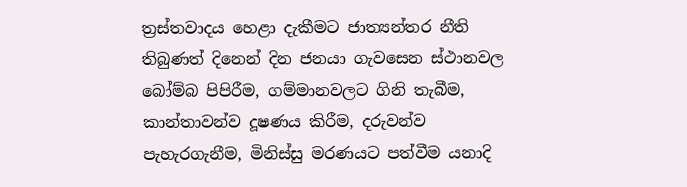ත්‍රස්තවාදය හෙළා දැකීමට ජාත්‍යන්තර නීති තිබුණත් දිනෙන් දින ජනයා ගැවසෙන ස්ථානවල බෝම්බ පිපිරීම, ගම්මානවලට ගිනි තැබීම, කාන්තාවන්ව දූෂණය කිරීම, දරුවන්ව පැහැරගැනීම, මිනිස්සු මරණයට පත්වීම යනාදි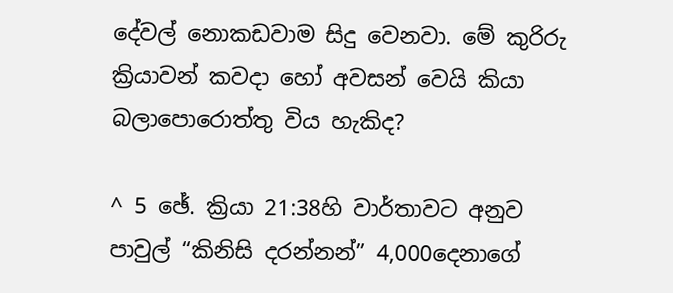දේවල් නොකඩවාම සිදු වෙනවා. මේ කුරිරු ක්‍රියාවන් කවදා හෝ අවසන් වෙයි කියා බලාපොරොත්තු විය හැකිද?

^ 5 ඡේ. ක්‍රියා 21:38හි වාර්තාවට අනුව පාවුල් “කිනිසි දරන්නන්” 4,000දෙනාගේ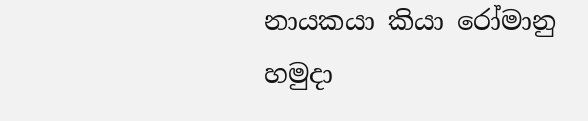නායකයා කියා රෝමානු හමුදා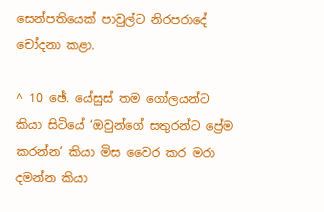සෙන්පතියෙක් පාවුල්ට නිරපරාදේ චෝදනා කළා.

^ 10 ඡේ. යේසුස් තම ගෝලයන්ට කියා සිටියේ ‘ඔවුන්ගේ සතුරන්ට ප්‍රේම කරන්න’ කියා මිස වෛර කර මරා දමන්න කියා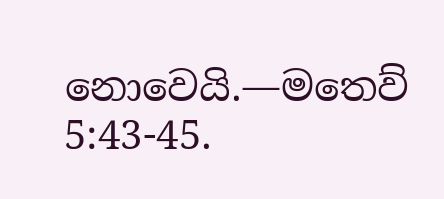නොවෙයි.—මතෙව් 5:43-45.